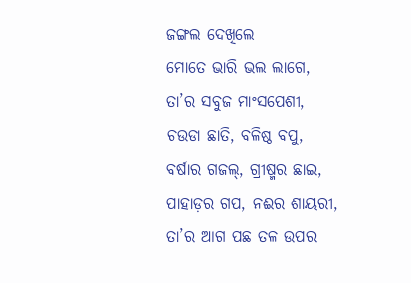ଜଙ୍ଗଲ ଦେଖିଲେ
ମୋତେ ଭାରି ଭଲ ଲାଗେ,
ତା’ର ସବୁଜ ମାଂସପେଶୀ,
ଚଉଡା ଛାତି, ବଳିଷ୍ଠ ବପୁ,
ବର୍ଷାର ଗଜଲ୍, ଗ୍ରୀଷ୍ମର ଛାଇ,
ପାହାଡ଼ର ଗପ, ନଈର ଶାୟରୀ,
ତା’ର ଆଗ ପଛ ତଳ ଉପର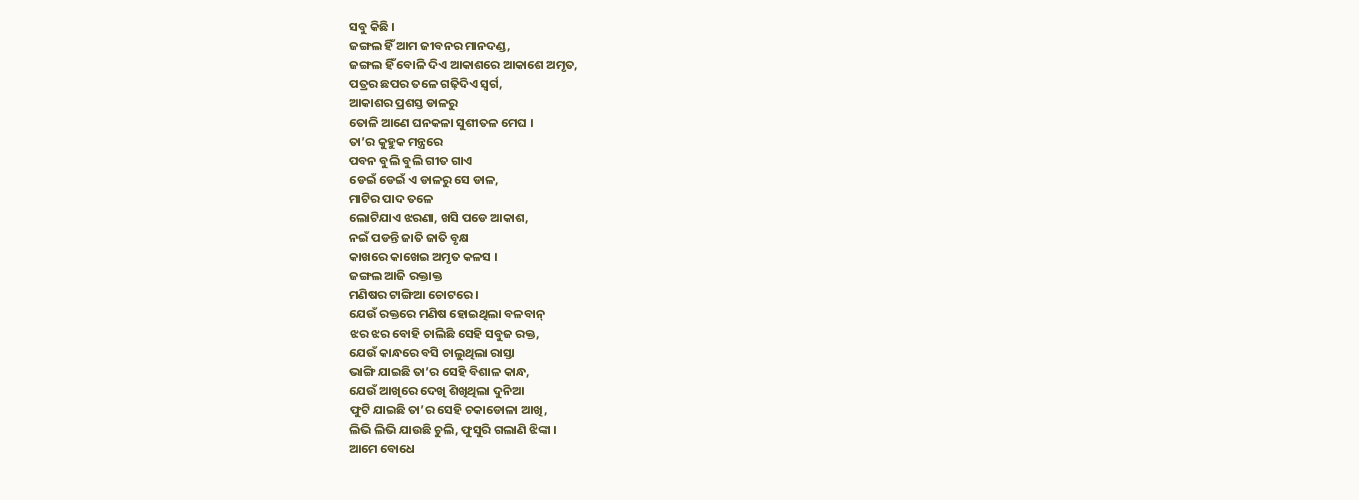ସବୁ କିଛି ।
ଜଙ୍ଗଲ ହିଁ ଆମ ଜୀବନର ମାନଦଣ୍ଡ,
ଜଙ୍ଗଲ ହିଁ ବୋଳି ଦିଏ ଆକାଶରେ ଆକାଶେ ଅମୃତ,
ପତ୍ରର ଛପର ତଳେ ଗଢ଼ିଦିଏ ସ୍ଵର୍ଗ,
ଆକାଶର ପ୍ରଶସ୍ତ ଡାଳରୁ
ତୋଳି ଆଣେ ଘନକଳା ସୁଶୀତଳ ମେଘ ।
ତା’ର କୁହୁକ ମନ୍ତ୍ରରେ
ପବନ ବୁଲି ବୁଲି ଗୀତ ଗାଏ
ଡେଇଁ ଡେଇଁ ଏ ଡାଳରୁ ସେ ଡାଳ,
ମାଟିର ପାଦ ତଳେ
ଲୋଟିଯାଏ ଝରଣା, ଖସି ପଡେ ଆକାଶ,
ନଇଁ ପଡନ୍ତି ଜାତି ଜାତି ବୃକ୍ଷ
କାଖରେ କାଖେଇ ଅମୃତ କଳସ ।
ଜଙ୍ଗଲ ଆଜି ରକ୍ତାକ୍ତ
ମଣିଷର ଟାଙ୍ଗିଆ ଚୋଟରେ ।
ଯେଉଁ ରକ୍ତରେ ମଣିଷ ହୋଇଥିଲା ବଳବାନ୍
ଝର ଝର ବୋହି ଚାଲିଛି ସେହି ସବୁଜ ରକ୍ତ,
ଯେଉଁ କାନ୍ଧରେ ବସି ଚାଲୁଥିଲା ରାସ୍ତା
ଭାଙ୍ଗି ଯାଇଛି ତା’ର ସେହି ବିଶାଳ କାନ୍ଧ,
ଯେଉଁ ଆଖିରେ ଦେଖି ଶିଖିଥିଲା ଦୁନିଆ
ଫୁଟି ଯାଇଛି ତା’ର ସେହି ଚକାଡୋଳା ଆଖି,
ଲିଭି ଲିଭି ଯାଉଛି ଚୁଲି, ଫୁସୁରି ଗଲାଣି ଝିଙ୍କା ।
ଆମେ ବୋଧେ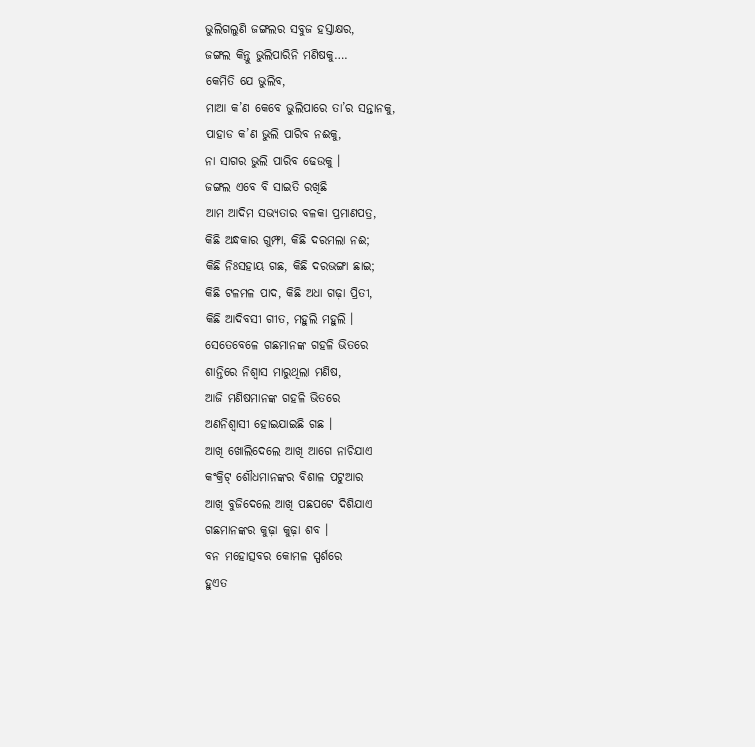ଭୁଲିଗଲୁଣି ଜଙ୍ଗଲର ସବୁଜ ହସ୍ତାକ୍ଷର,
ଜଙ୍ଗଲ କିନ୍ତୁ ଭୁଲିପାରିନି ମଣିଷକୁ….
କେମିତି ଯେ ଭୁଲିବ,
ମାଆ କ’ଣ କେବେ ଭୁଲିପାରେ ତା’ର ସନ୍ତାନକୁ,
ପାହାଡ କ’ଣ ଭୁଲି ପାରିବ ନଈକୁ,
ନା ସାଗର ଭୁଲି ପାରିବ ଢେଉକୁ ।
ଜଙ୍ଗଲ ଏବେ ବି ସାଇତି ରଖିଛି
ଆମ ଆଦିମ ସଭ୍ୟତାର ବଳକା ପ୍ରମାଣପତ୍ର,
କିଛି ଅନ୍ଧକାର ଗୁମ୍ଫା, କିଛି ଦରମଲା ନଈ;
କିଛି ନିଃସହାୟ ଗଛ, କିଛି ଦରଭଙ୍ଗା ଛାଇ;
କିଛି ଟଳମଳ ପାଦ, କିଛି ଅଧା ଗଢ଼ା ପ୍ରିତୀ,
କିଛି ଆଦିବସୀ ଗୀତ, ମହୁଲି ମହୁଲି ।
ସେତେବେଳେ ଗଛମାନଙ୍କ ଗହଳି ଭିତରେ
ଶାନ୍ତିରେ ନିଶ୍ଵାସ ମାରୁଥିଲା ମଣିଷ,
ଆଜି ମଣିଷମାନଙ୍କ ଗହଳି ଭିତରେ
ଅଣନିଶ୍ଵାସୀ ହୋଇଯାଇଛି ଗଛ ।
ଆଖି ଖୋଲିଦେଲେ ଆଖି ଆଗେ ନାଚିଯାଏ
କଂକ୍ରିଟ୍ ଶୌଧମାନଙ୍କର ବିଶାଳ ପଟୁଆର
ଆଖି ବୁଜିଦେଲେ ଆଖି ପଛପଟେ ଦିଶିଯାଏ
ଗଛମାନଙ୍କର କୁଢ଼ା କୁଢ଼ା ଶବ ।
ବନ ମହୋତ୍ସବର କୋମଳ ସ୍ପର୍ଶରେ
ହୁଏତ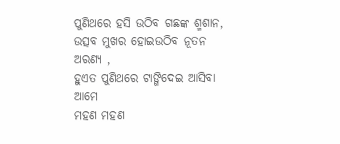ପୁଣିଥରେ ହସି ଉଠିବ ଗଛଙ୍କ ଶ୍ମଶାନ,
ଉତ୍ସବ ମୁଖର ହୋଇଉଠିବ ନୂତନ ଅରଣ୍ୟ ,
ହୁଏତ ପୁଣିଥରେ ଟାଙ୍ଗିଦେଇ ଆସିବା ଆମେ
ମହଣ ମହଣ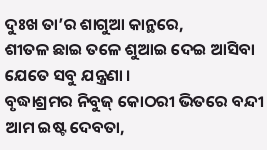ଦୁଃଖ ତା’ର ଶାଗୁଆ କାନ୍ଥରେ,
ଶୀତଳ ଛାଇ ତଳେ ଶୁଆଇ ଦେଇ ଆସିବା ଯେତେ ସବୁ ଯନ୍ତ୍ରଣା ।
ବୃଦ୍ଧାଶ୍ରମର ନିବୁଜ୍ କୋଠରୀ ଭିତରେ ବନ୍ଦୀ ଆମ ଇଷ୍ଟ ଦେବତା,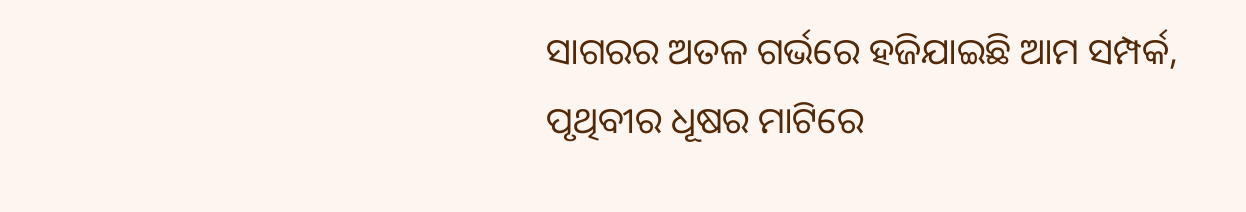ସାଗରର ଅତଳ ଗର୍ଭରେ ହଜିଯାଇଛି ଆମ ସମ୍ପର୍କ,
ପୃଥିବୀର ଧୂଷର ମାଟିରେ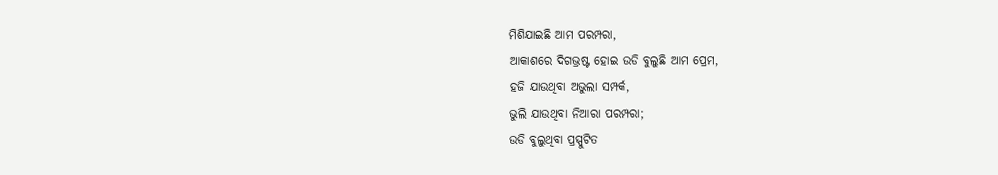ମିଶିଯାଇଛି ଆମ ପରମ୍ପରା,
ଆକାଶରେ ଦିଗଭ୍ରଷ୍ଟ ହୋଇ ଉଡି ବୁଲୁଛି ଆମ ପ୍ରେମ,
ହଜି ଯାଉଥିବା ଅଭୁଲା ସମ୍ପର୍କ,
ଭୁଲି ଯାଉଥିବା ନିଆରା ପରମ୍ପରା;
ଉଡି ବୁଲୁଥିବା ପ୍ରସ୍ପୁଟିତ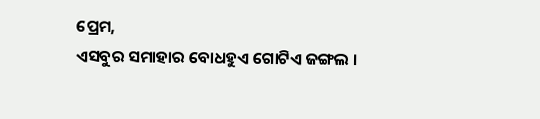ପ୍ରେମ,
ଏସବୁର ସମାହାର ବୋଧହୁଏ ଗୋଟିଏ ଜଙ୍ଗଲ ।